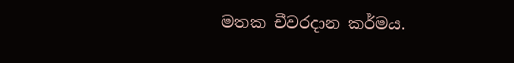මතක චීවරදාන කර්මය.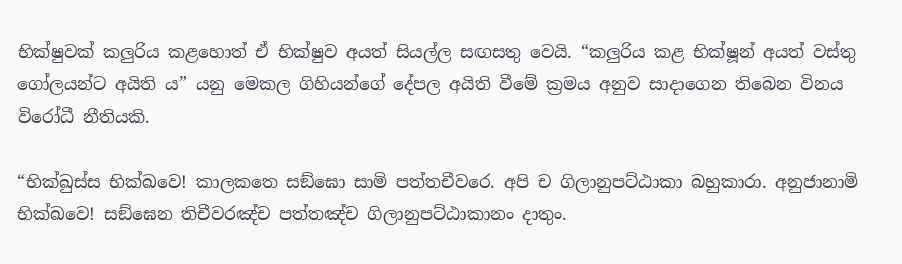භික්ෂුවක් කලුරිය කළහොත් ඒ භික්ෂුව අයත් සියල්ල සඟසතු වෙයි. “කලුරිය කළ භික්ෂූන් අයත් වස්තු ගෝලයන්ට අයිති ය” යනු මෙකල ගිහියන්ගේ දේපල අයිති වීමේ ක්‍රමය අනුව සාදාගෙන තිබෙන විනය විරෝධී නීතියකි.

“භික්ඛුස්ස භික්ඛවෙ! කාලකතෙ සඞ්ඝො සාමි පත්තචීවරෙ. අපි ච ගිලානුපට්ඨාකා බහුකාරා. අනුජානාමි භික්ඛවෙ! සඞ්ඝෙන තිචීවරඤ්ච පත්තඤ්ච ගිලානුපට්ඨාකානං දාතුං.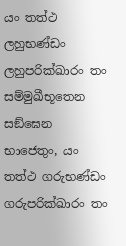යං තත්ථ ලහුභණ්ඩං ලහුපරික්ඛාරං තං සම්මුඛීභූතෙන සඞ්ඝෙන භාජෙතුං, යං තත්ථ ගරුභණ්ඩං ගරුපරික්ඛාරං තං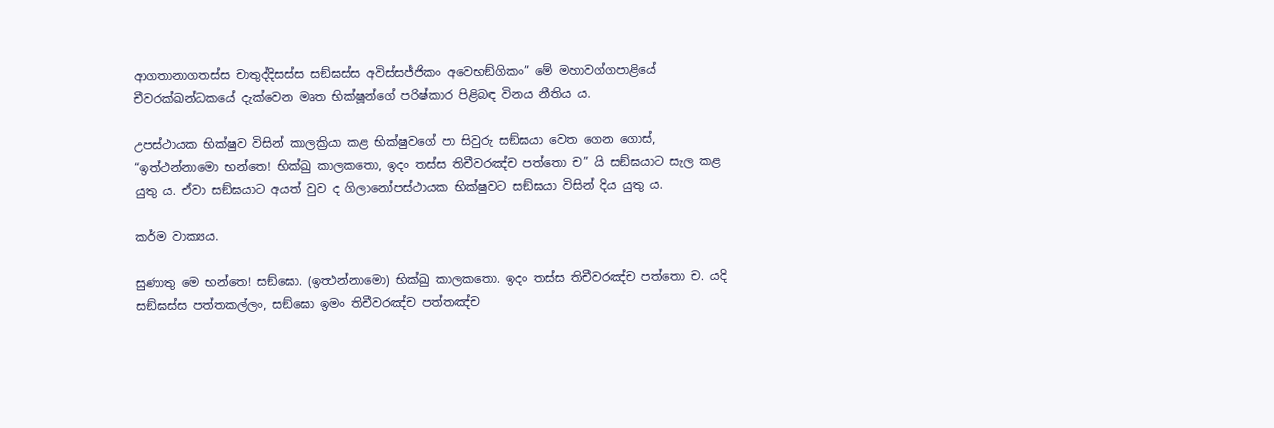ආගතානාගතස්ස චාතුද්දිසස්ස සඞ්ඝස්ස අවිස්සජ්ජිකං අවෙභඞ්ගිකං” මේ මහාවග්ගපාළියේ චීවරක්ඛන්ධකයේ දැක්වෙන මෘත භික්ෂූන්ගේ පරිෂ්කාර පිළිබඳ විනය නීතිය ය.

උපස්ථායක භික්ෂුව විසින් කාලක්‍රියා කළ භික්ෂුවගේ පා සිවුරු සඞ්ඝයා වෙත ගෙන ගොස්, “ඉත්ථන්නාමො භන්තෙ! භික්ඛු කාලකතො, ඉදං තස්ස තිචීවරඤ්ච පත්තො ච” යි සඞ්ඝයාට සැල කළ යුතු ය. ඒවා සඞ්ඝයාට අයත් වුව ද ගිලානෝපස්ථායක භික්ෂුවට සඞ්ඝයා විසින් දිය යුතු ය.

කර්ම වාක්‍යය.

සුණාතු මෙ භන්තෙ! සඞ්ඝො. (ඉත්‍ථන්නාමො) භික්ඛු කාලකතො. ඉදං තස්ස තිචීවරඤ්ච පත්තො ච. යදි සඞ්ඝස්ස පත්තකල්ලං, සඞ්ඝො ඉමං තිචීවරඤ්ච පත්තඤ්ච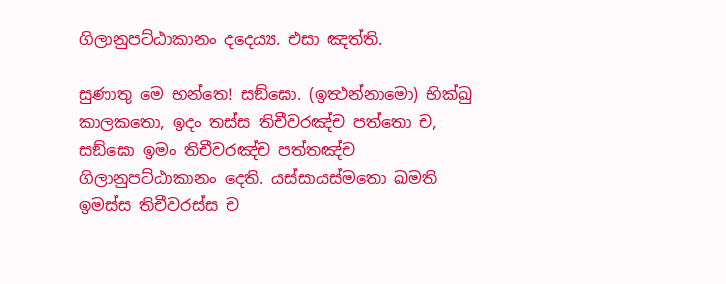ගිලානුපට්ඨාකානං දදෙය්‍ය. එසා ඤත්ති.

සුණාතු මෙ භන්තෙ! සඞ්ඝො. (ඉත්‍ථන්නාමො) භික්ඛු කාලකතො, ඉදං තස්ස තිචීවරඤ්ච පත්තො ච, සඞ්ඝො ඉමං තිචීවරඤ්ච පත්තඤ්ච ගිලානුපට්ඨාකානං දෙති. යස්සායස්මතො ඛමති ඉමස්ස තිචීවරස්ස ච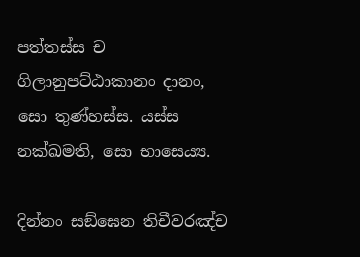පත්තස්ස ච ගිලානුපට්ඨාකානං දානං, සො තුණ්හස්ස. යස්ස නක්ඛමති, සො භාසෙය්‍ය.

දින්නං සඞ්ඝෙන තිචීවරඤ්ච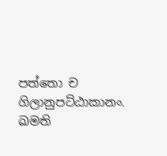පත්තො ච ගිලානුපට්ඨාකානං. ඛමති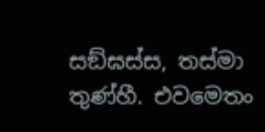සඞ්ඝස්ස, තස්මා තුණ්හී. එවමෙතං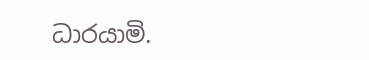ධාරයාමි.